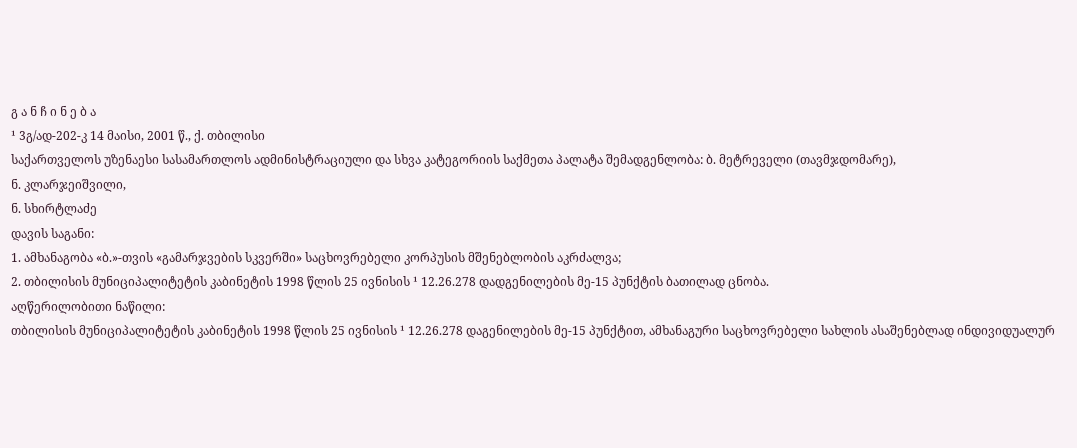გ ა ნ ჩ ი ნ ე ბ ა
¹ 3გ/ად-202-კ 14 მაისი, 2001 წ., ქ. თბილისი
საქართველოს უზენაესი სასამართლოს ადმინისტრაციული და სხვა კატეგორიის საქმეთა პალატა შემადგენლობა: ბ. მეტრეველი (თავმჯდომარე),
ნ. კლარჯეიშვილი,
ნ. სხირტლაძე
დავის საგანი:
1. ამხანაგობა «ბ.»-თვის «გამარჯვების სკვერში» საცხოვრებელი კორპუსის მშენებლობის აკრძალვა;
2. თბილისის მუნიციპალიტეტის კაბინეტის 1998 წლის 25 ივნისის ¹ 12.26.278 დადგენილების მე-15 პუნქტის ბათილად ცნობა.
აღწერილობითი ნაწილი:
თბილისის მუნიციპალიტეტის კაბინეტის 1998 წლის 25 ივნისის ¹ 12.26.278 დაგენილების მე-15 პუნქტით, ამხანაგური საცხოვრებელი სახლის ასაშენებლად ინდივიდუალურ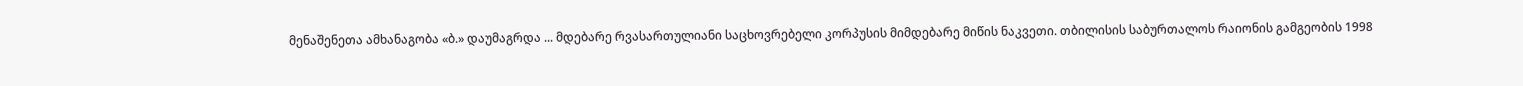მენაშენეთა ამხანაგობა «ბ.» დაუმაგრდა ... მდებარე რვასართულიანი საცხოვრებელი კორპუსის მიმდებარე მიწის ნაკვეთი. თბილისის საბურთალოს რაიონის გამგეობის 1998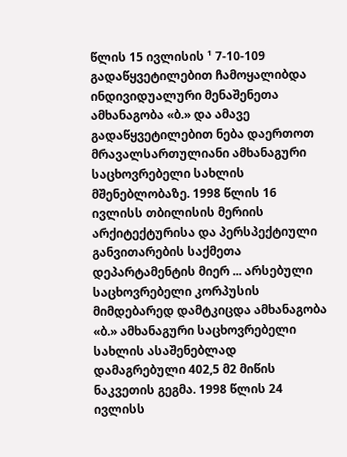წლის 15 ივლისის ¹ 7-10-109 გადაწყვეტილებით ჩამოყალიბდა ინდივიდუალური მენაშენეთა ამხანაგობა «ბ.» და ამავე გადაწყვეტილებით ნება დაერთოთ მრავალსართულიანი ამხანაგური საცხოვრებელი სახლის მშენებლობაზე. 1998 წლის 16 ივლისს თბილისის მერიის არქიტექტურისა და პერსპექტიული განვითარების საქმეთა დეპარტამენტის მიერ ... არსებული საცხოვრებელი კორპუსის მიმდებარედ დამტკიცდა ამხანაგობა «ბ.» ამხანაგური საცხოვრებელი სახლის ასაშენებლად დამაგრებული 402,5 მ2 მიწის ნაკვეთის გეგმა. 1998 წლის 24 ივლისს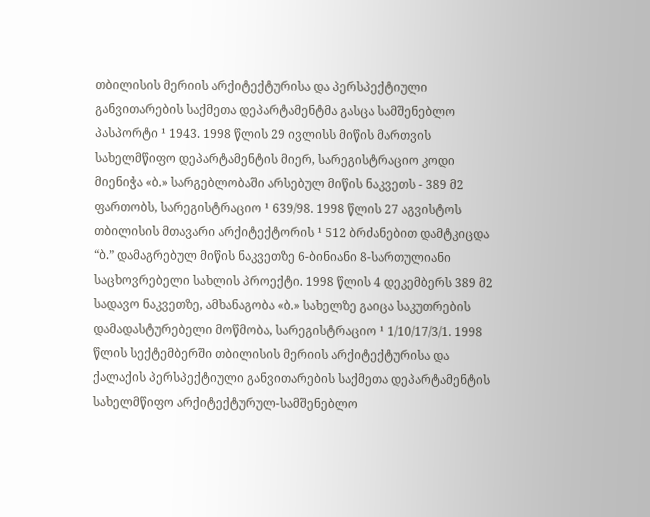თბილისის მერიის არქიტექტურისა და პერსპექტიული განვითარების საქმეთა დეპარტამენტმა გასცა სამშენებლო პასპორტი ¹ 1943. 1998 წლის 29 ივლისს მიწის მართვის სახელმწიფო დეპარტამენტის მიერ, სარეგისტრაციო კოდი მიენიჭა «ბ.» სარგებლობაში არსებულ მიწის ნაკვეთს - 389 მ2 ფართობს, სარეგისტრაციო ¹ 639/98. 1998 წლის 27 აგვისტოს თბილისის მთავარი არქიტექტორის ¹ 512 ბრძანებით დამტკიცდა “ბ.” დამაგრებულ მიწის ნაკვეთზე 6-ბინიანი 8-სართულიანი საცხოვრებელი სახლის პროექტი. 1998 წლის 4 დეკემბერს 389 მ2 სადავო ნაკვეთზე, ამხანაგობა «ბ.» სახელზე გაიცა საკუთრების დამადასტურებელი მოწმობა, სარეგისტრაციო ¹ 1/10/17/3/1. 1998 წლის სექტემბერში თბილისის მერიის არქიტექტურისა და ქალაქის პერსპექტიული განვითარების საქმეთა დეპარტამენტის სახელმწიფო არქიტექტურულ-სამშენებლო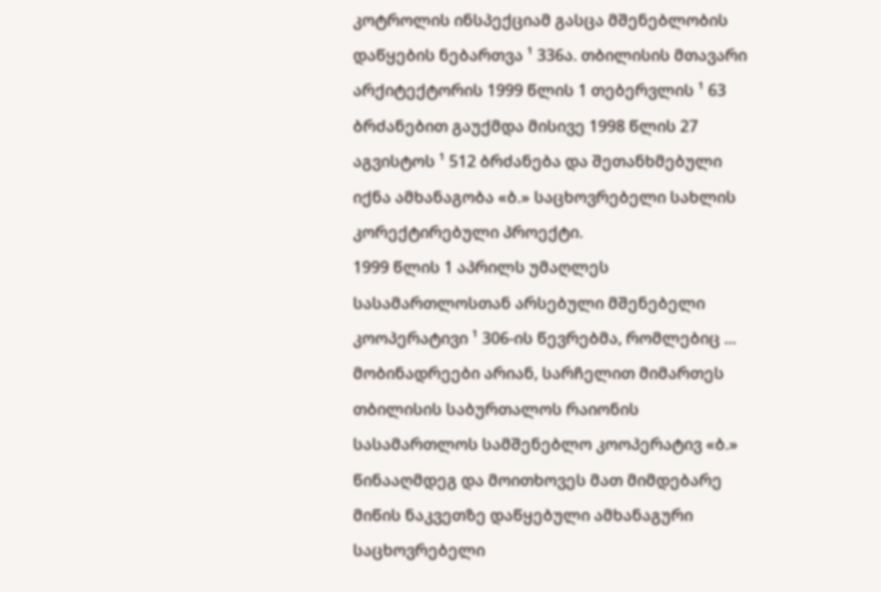კოტროლის ინსპექციამ გასცა მშენებლობის დაწყების ნებართვა ¹ 336ა. თბილისის მთავარი არქიტექტორის 1999 წლის 1 თებერვლის ¹ 63 ბრძანებით გაუქმდა მისივე 1998 წლის 27 აგვისტოს ¹ 512 ბრძანება და შეთანხმებული იქნა ამხანაგობა «ბ.» საცხოვრებელი სახლის კორექტირებული პროექტი.
1999 წლის 1 აპრილს უმაღლეს სასამართლოსთან არსებული მშენებელი კოოპერატივი ¹ 306-ის წევრებმა, რომლებიც ... მობინადრეები არიან, სარჩელით მიმართეს თბილისის საბურთალოს რაიონის სასამართლოს სამშენებლო კოოპერატივ «ბ.» წინააღმდეგ და მოითხოვეს მათ მიმდებარე მიწის ნაკვეთზე დაწყებული ამხანაგური საცხოვრებელი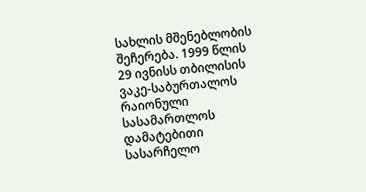სახლის მშენებლობის შეჩერება. 1999 წლის 29 ივნისს თბილისის ვაკე-საბურთალოს რაიონული სასამართლოს დამატებითი სასარჩელო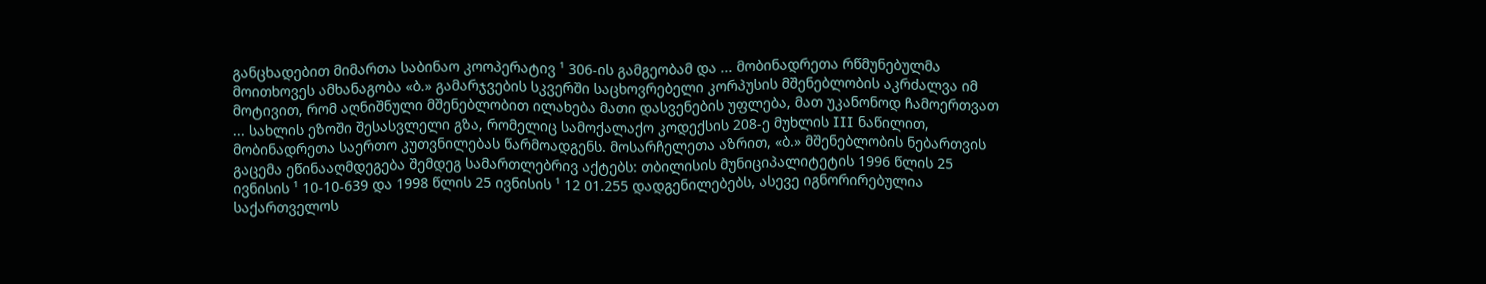განცხადებით მიმართა საბინაო კოოპერატივ ¹ 306-ის გამგეობამ და ... მობინადრეთა რწმუნებულმა მოითხოვეს ამხანაგობა «ბ.» გამარჯვების სკვერში საცხოვრებელი კორპუსის მშენებლობის აკრძალვა იმ მოტივით, რომ აღნიშნული მშენებლობით ილახება მათი დასვენების უფლება, მათ უკანონოდ ჩამოერთვათ ... სახლის ეზოში შესასვლელი გზა, რომელიც სამოქალაქო კოდექსის 208-ე მუხლის III ნაწილით, მობინადრეთა საერთო კუთვნილებას წარმოადგენს. მოსარჩელეთა აზრით, «ბ.» მშენებლობის ნებართვის გაცემა ეწინააღმდეგება შემდეგ სამართლებრივ აქტებს: თბილისის მუნიციპალიტეტის 1996 წლის 25 ივნისის ¹ 10-10-639 და 1998 წლის 25 ივნისის ¹ 12 01.255 დადგენილებებს, ასევე იგნორირებულია საქართველოს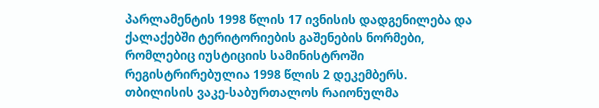პარლამენტის 1998 წლის 17 ივნისის დადგენილება და ქალაქებში ტერიტორიების გაშენების ნორმები, რომლებიც იუსტიციის სამინისტროში რეგისტრირებულია 1998 წლის 2 დეკემბერს.
თბილისის ვაკე-საბურთალოს რაიონულმა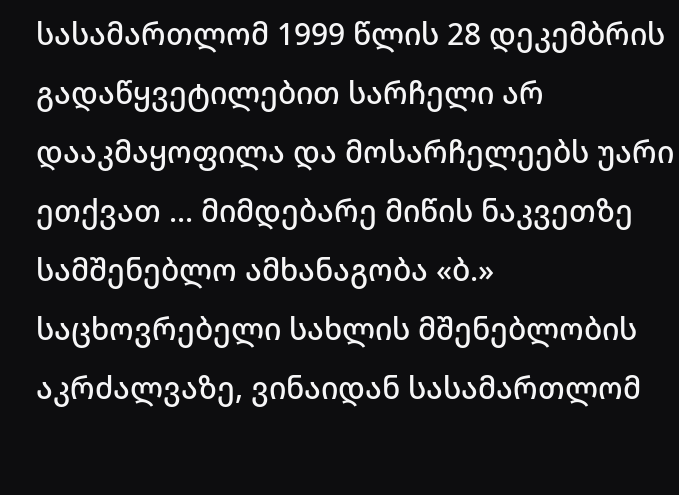სასამართლომ 1999 წლის 28 დეკემბრის გადაწყვეტილებით სარჩელი არ დააკმაყოფილა და მოსარჩელეებს უარი ეთქვათ ... მიმდებარე მიწის ნაკვეთზე სამშენებლო ამხანაგობა «ბ.» საცხოვრებელი სახლის მშენებლობის აკრძალვაზე, ვინაიდან სასამართლომ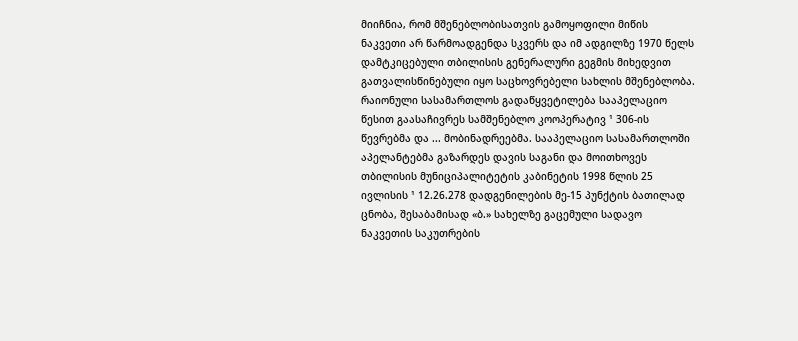მიიჩნია, რომ მშენებლობისათვის გამოყოფილი მიწის ნაკვეთი არ წარმოადგენდა სკვერს და იმ ადგილზე 1970 წელს დამტკიცებული თბილისის გენერალური გეგმის მიხედვით გათვალისწინებული იყო საცხოვრებელი სახლის მშენებლობა. რაიონული სასამართლოს გადაწყვეტილება სააპელაციო წესით გაასაჩივრეს სამშენებლო კოოპერატივ ¹ 306-ის წევრებმა და ... მობინადრეებმა. სააპელაციო სასამართლოში აპელანტებმა გაზარდეს დავის საგანი და მოითხოვეს თბილისის მუნიციპალიტეტის კაბინეტის 1998 წლის 25 ივლისის ¹ 12.26.278 დადგენილების მე-15 პუნქტის ბათილად ცნობა, შესაბამისად «ბ.» სახელზე გაცემული სადავო ნაკვეთის საკუთრების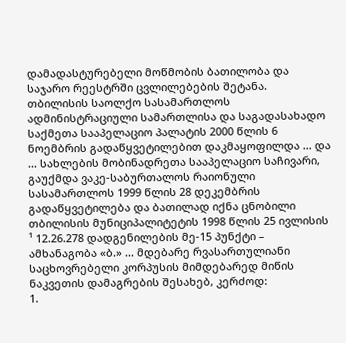დამადასტურებელი მოწმობის ბათილობა და საჯარო რეესტრში ცვლილებების შეტანა.
თბილისის საოლქო სასამართლოს ადმინისტრაციული სამართლისა და საგადასახადო საქმეთა სააპელაციო პალატის 2000 წლის 6 ნოემბრის გადაწყვეტილებით დაკმაყოფილდა ... და ... სახლების მობინადრეთა სააპელაციო საჩივარი, გაუქმდა ვაკე-საბურთალოს რაიონული სასამართლოს 1999 წლის 28 დეკემბრის გადაწყვეტილება და ბათილად იქნა ცნობილი თბილისის მუნიციპალიტეტის 1998 წლის 25 ივლისის ¹ 12.26.278 დადგენილების მე-15 პუნქტი – ამხანაგობა «ბ.» ... მდებარე რვასართულიანი საცხოვრებელი კორპუსის მიმდებარედ მიწის ნაკვეთის დამაგრების შესახებ, კერძოდ:
1.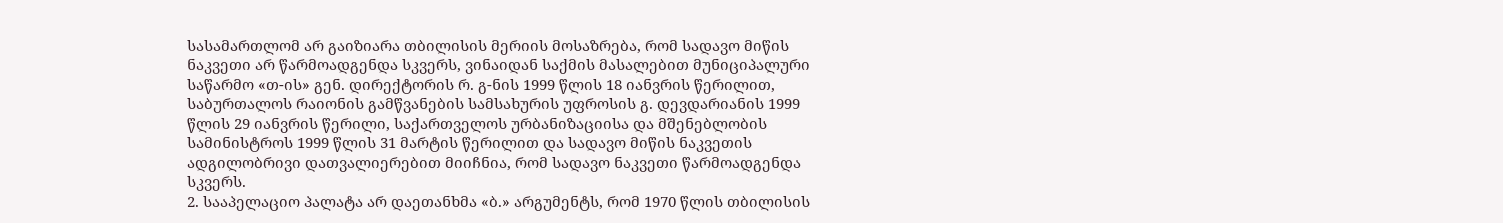სასამართლომ არ გაიზიარა თბილისის მერიის მოსაზრება, რომ სადავო მიწის ნაკვეთი არ წარმოადგენდა სკვერს, ვინაიდან საქმის მასალებით მუნიციპალური საწარმო «თ-ის» გენ. დირექტორის რ. გ-ნის 1999 წლის 18 იანვრის წერილით, საბურთალოს რაიონის გამწვანების სამსახურის უფროსის გ. დევდარიანის 1999 წლის 29 იანვრის წერილი, საქართველოს ურბანიზაციისა და მშენებლობის სამინისტროს 1999 წლის 31 მარტის წერილით და სადავო მიწის ნაკვეთის ადგილობრივი დათვალიერებით მიიჩნია, რომ სადავო ნაკვეთი წარმოადგენდა სკვერს.
2. სააპელაციო პალატა არ დაეთანხმა «ბ.» არგუმენტს, რომ 1970 წლის თბილისის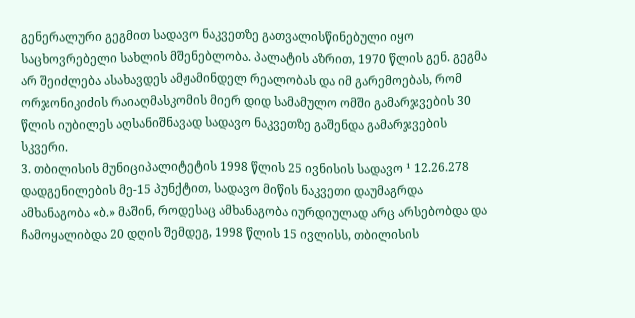გენერალური გეგმით სადავო ნაკვეთზე გათვალისწინებული იყო საცხოვრებელი სახლის მშენებლობა. პალატის აზრით, 1970 წლის გენ. გეგმა არ შეიძლება ასახავდეს ამჟამინდელ რეალობას და იმ გარემოებას, რომ ორჯონიკიძის რაიაღმასკომის მიერ დიდ სამამულო ომში გამარჯვების 30 წლის იუბილეს აღსანიშნავად სადავო ნაკვეთზე გაშენდა გამარჯვების სკვერი.
3. თბილისის მუნიციპალიტეტის 1998 წლის 25 ივნისის სადავო ¹ 12.26.278 დადგენილების მე-15 პუნქტით, სადავო მიწის ნაკვეთი დაუმაგრდა ამხანაგობა «ბ.» მაშინ, როდესაც ამხანაგობა იურდიულად არც არსებობდა და ჩამოყალიბდა 20 დღის შემდეგ, 1998 წლის 15 ივლისს, თბილისის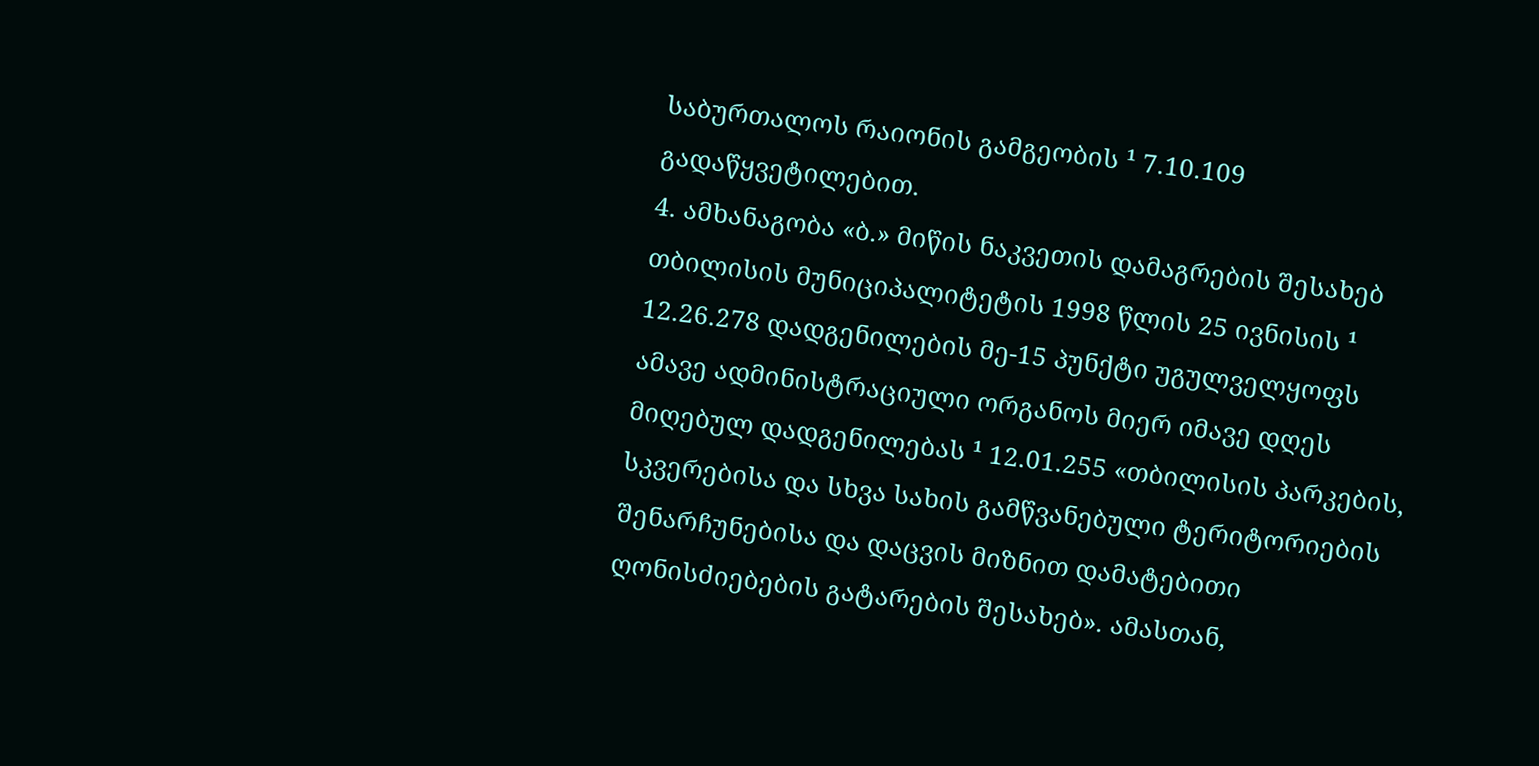საბურთალოს რაიონის გამგეობის ¹ 7.10.109 გადაწყვეტილებით.
4. ამხანაგობა «ბ.» მიწის ნაკვეთის დამაგრების შესახებ თბილისის მუნიციპალიტეტის 1998 წლის 25 ივნისის ¹ 12.26.278 დადგენილების მე-15 პუნქტი უგულველყოფს ამავე ადმინისტრაციული ორგანოს მიერ იმავე დღეს მიღებულ დადგენილებას ¹ 12.01.255 «თბილისის პარკების, სკვერებისა და სხვა სახის გამწვანებული ტერიტორიების შენარჩუნებისა და დაცვის მიზნით დამატებითი ღონისძიებების გატარების შესახებ». ამასთან,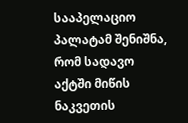სააპელაციო პალატამ შენიშნა, რომ სადავო აქტში მიწის ნაკვეთის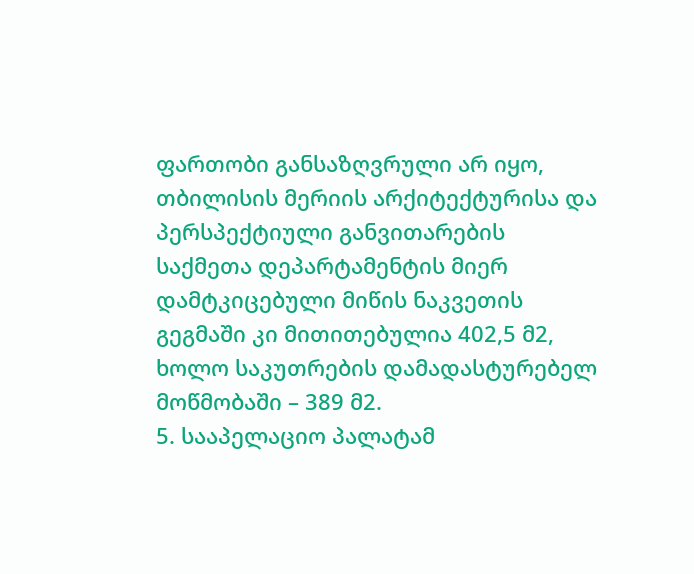ფართობი განსაზღვრული არ იყო, თბილისის მერიის არქიტექტურისა და პერსპექტიული განვითარების საქმეთა დეპარტამენტის მიერ დამტკიცებული მიწის ნაკვეთის გეგმაში კი მითითებულია 402,5 მ2, ხოლო საკუთრების დამადასტურებელ მოწმობაში – 389 მ2.
5. სააპელაციო პალატამ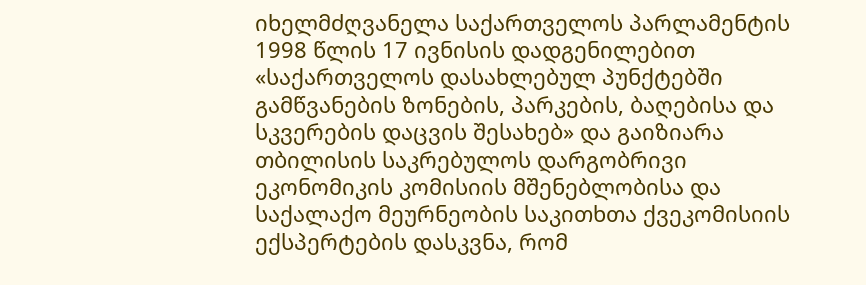იხელმძღვანელა საქართველოს პარლამენტის 1998 წლის 17 ივნისის დადგენილებით «საქართველოს დასახლებულ პუნქტებში გამწვანების ზონების, პარკების, ბაღებისა და სკვერების დაცვის შესახებ» და გაიზიარა თბილისის საკრებულოს დარგობრივი ეკონომიკის კომისიის მშენებლობისა და საქალაქო მეურნეობის საკითხთა ქვეკომისიის ექსპერტების დასკვნა, რომ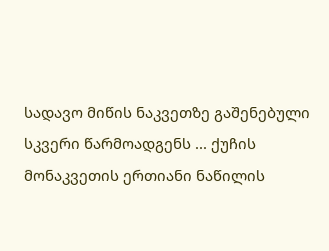სადავო მიწის ნაკვეთზე გაშენებული სკვერი წარმოადგენს ... ქუჩის მონაკვეთის ერთიანი ნაწილის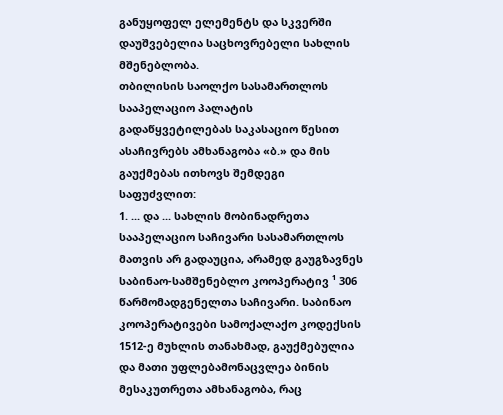განუყოფელ ელემენტს და სკვერში დაუშვებელია საცხოვრებელი სახლის მშენებლობა.
თბილისის საოლქო სასამართლოს სააპელაციო პალატის გადაწყვეტილებას საკასაციო წესით ასაჩივრებს ამხანაგობა «ბ.» და მის გაუქმებას ითხოვს შემდეგი საფუძვლით:
1. ... და ... სახლის მობინადრეთა სააპელაციო საჩივარი სასამართლოს მათვის არ გადაუცია, არამედ გაუგზავნეს საბინაო-სამშენებლო კოოპერატივ ¹ 306 წარმომადგენელთა საჩივარი. საბინაო კოოპერატივები სამოქალაქო კოდექსის 1512-ე მუხლის თანახმად, გაუქმებულია და მათი უფლებამონაცვლეა ბინის მესაკუთრეთა ამხანაგობა, რაც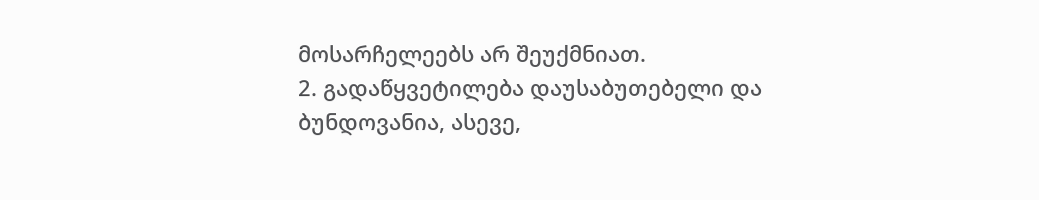მოსარჩელეებს არ შეუქმნიათ.
2. გადაწყვეტილება დაუსაბუთებელი და ბუნდოვანია, ასევე,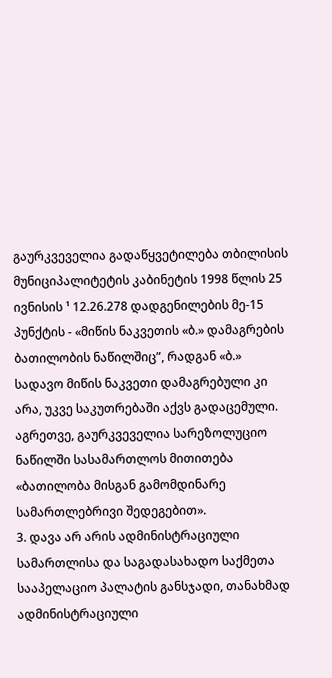გაურკვეველია გადაწყვეტილება თბილისის მუნიციპალიტეტის კაბინეტის 1998 წლის 25 ივნისის ¹ 12.26.278 დადგენილების მე-15 პუნქტის - «მიწის ნაკვეთის «ბ.» დამაგრების ბათილობის ნაწილშიც”, რადგან «ბ.» სადავო მიწის ნაკვეთი დამაგრებული კი არა, უკვე საკუთრებაში აქვს გადაცემული. აგრეთვე, გაურკვეველია სარეზოლუციო ნაწილში სასამართლოს მითითება «ბათილობა მისგან გამომდინარე სამართლებრივი შედეგებით».
3. დავა არ არის ადმინისტრაციული სამართლისა და საგადასახადო საქმეთა სააპელაციო პალატის განსჯადი, თანახმად ადმინისტრაციული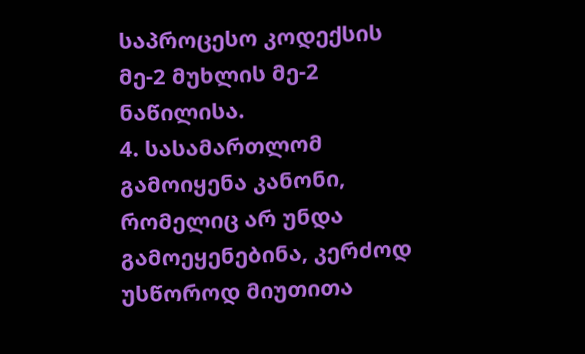საპროცესო კოდექსის მე-2 მუხლის მე-2 ნაწილისა.
4. სასამართლომ გამოიყენა კანონი, რომელიც არ უნდა გამოეყენებინა, კერძოდ უსწოროდ მიუთითა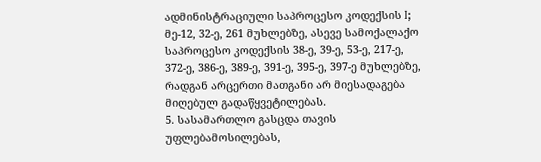ადმინისტრაციული საპროცესო კოდექსის I; მე-12, 32-ე, 261 მუხლებზე, ასევე სამოქალაქო საპროცესო კოდექსის 38-ე, 39-ე, 53-ე, 217-ე, 372-ე, 386-ე, 389-ე, 391-ე, 395-ე, 397-ე მუხლებზე, რადგან არცერთი მათგანი არ მიესადაგება მიღებულ გადაწყვეტილებას.
5. სასამართლო გასცდა თავის უფლებამოსილებას,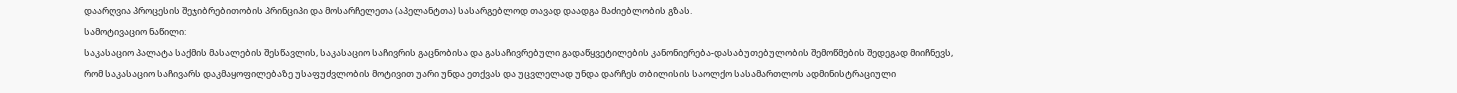დაარღვია პროცესის შეჯიბრებითობის პრინციპი და მოსარჩელეთა (აპელანტთა) სასარგებლოდ თავად დაადგა მაძიებლობის გზას.
სამოტივაციო ნაწილი:
საკასაციო პალატა საქმის მასალების შესწავლის, საკასაციო საჩივრის გაცნობისა და გასაჩივრებული გადაწყვეტილების კანონიერება-დასაბუთებულობის შემოწმების შედეგად მიიჩნევს, რომ საკასაციო საჩივარს დაკმაყოფილებაზე უსაფუძვლობის მოტივით უარი უნდა ეთქვას და უცვლელად უნდა დარჩეს თბილისის საოლქო სასამართლოს ადმინისტრაციული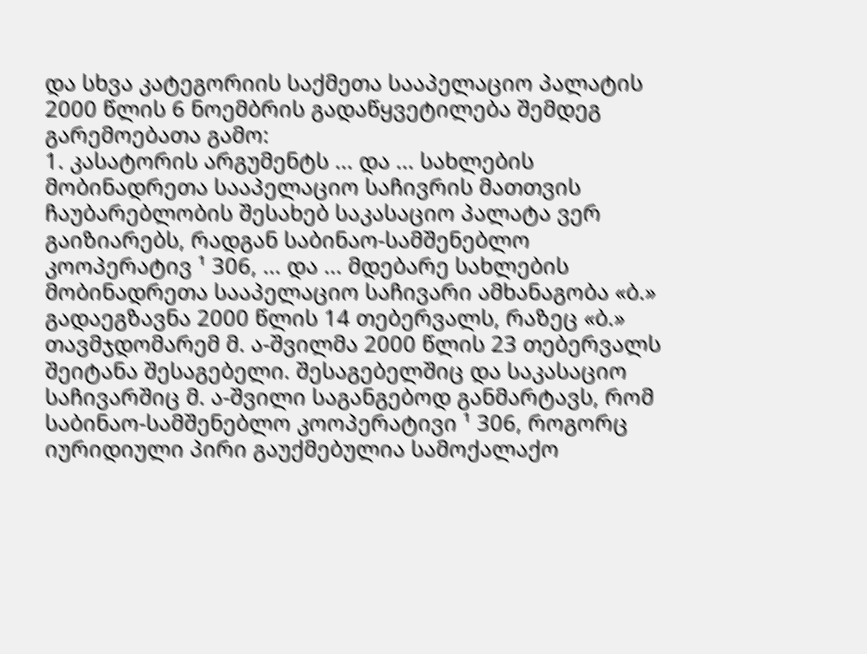და სხვა კატეგორიის საქმეთა სააპელაციო პალატის 2000 წლის 6 ნოემბრის გადაწყვეტილება შემდეგ გარემოებათა გამო:
1. კასატორის არგუმენტს ... და ... სახლების მობინადრეთა სააპელაციო საჩივრის მათთვის ჩაუბარებლობის შესახებ საკასაციო პალატა ვერ გაიზიარებს, რადგან საბინაო-სამშენებლო კოოპერატივ ¹ 306, ... და ... მდებარე სახლების მობინადრეთა სააპელაციო საჩივარი ამხანაგობა «ბ.» გადაეგზავნა 2000 წლის 14 თებერვალს, რაზეც «ბ.» თავმჯდომარემ მ. ა-შვილმა 2000 წლის 23 თებერვალს შეიტანა შესაგებელი. შესაგებელშიც და საკასაციო საჩივარშიც მ. ა-შვილი საგანგებოდ განმარტავს, რომ საბინაო-სამშენებლო კოოპერატივი ¹ 306, როგორც იურიდიული პირი გაუქმებულია სამოქალაქო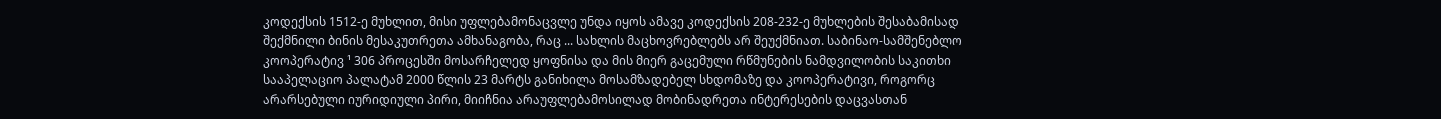კოდექსის 1512-ე მუხლით, მისი უფლებამონაცვლე უნდა იყოს ამავე კოდექსის 208-232-ე მუხლების შესაბამისად შექმნილი ბინის მესაკუთრეთა ამხანაგობა, რაც ... სახლის მაცხოვრებლებს არ შეუქმნიათ. საბინაო-სამშენებლო კოოპერატივ ¹ 306 პროცესში მოსარჩელედ ყოფნისა და მის მიერ გაცემული რწმუნების ნამდვილობის საკითხი სააპელაციო პალატამ 2000 წლის 23 მარტს განიხილა მოსამზადებელ სხდომაზე და კოოპერატივი, როგორც არარსებული იურიდიული პირი, მიიჩნია არაუფლებამოსილად მობინადრეთა ინტერესების დაცვასთან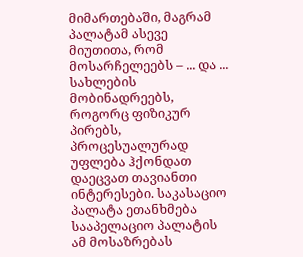მიმართებაში, მაგრამ პალატამ ასევე მიუთითა, რომ მოსარჩელეებს – ... და ... სახლების მობინადრეებს, როგორც ფიზიკურ პირებს, პროცესუალურად უფლება ჰქონდათ დაეცვათ თავიანთი ინტერესები. საკასაციო პალატა ეთანხმება სააპელაციო პალატის ამ მოსაზრებას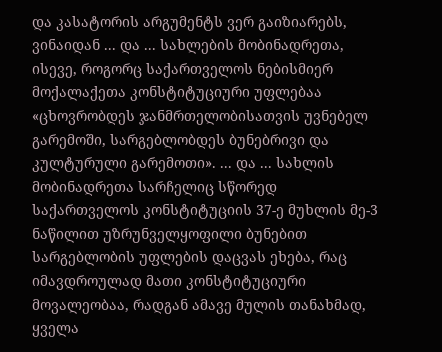და კასატორის არგუმენტს ვერ გაიზიარებს, ვინაიდან ... და ... სახლების მობინადრეთა, ისევე, როგორც საქართველოს ნებისმიერ მოქალაქეთა კონსტიტუციური უფლებაა «ცხოვრობდეს ჯანმრთელობისათვის უვნებელ გარემოში, სარგებლობდეს ბუნებრივი და კულტურული გარემოთი». ... და ... სახლის მობინადრეთა სარჩელიც სწორედ საქართველოს კონსტიტუციის 37-ე მუხლის მე-3 ნაწილით უზრუნველყოფილი ბუნებით სარგებლობის უფლების დაცვას ეხება, რაც იმავდროულად მათი კონსტიტუციური მოვალეობაა, რადგან ამავე მულის თანახმად, ყველა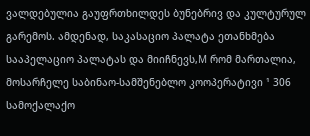ვალდებულია გაუფრთხილდეს ბუნებრივ და კულტურულ გარემოს. ამდენად, საკასაციო პალატა ეთანხმება სააპელაციო პალატას და მიიჩნევს,M რომ მართალია, მოსარჩელე საბინაო-სამშენებლო კოოპერატივი ¹ 306 სამოქალაქო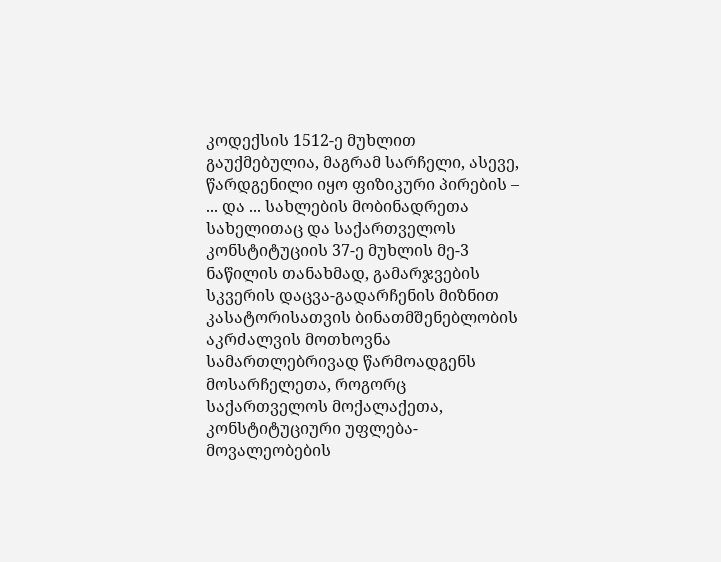კოდექსის 1512-ე მუხლით გაუქმებულია, მაგრამ სარჩელი, ასევე, წარდგენილი იყო ფიზიკური პირების – ... და ... სახლების მობინადრეთა სახელითაც და საქართველოს კონსტიტუციის 37-ე მუხლის მე-3 ნაწილის თანახმად, გამარჯვების სკვერის დაცვა-გადარჩენის მიზნით კასატორისათვის ბინათმშენებლობის აკრძალვის მოთხოვნა სამართლებრივად წარმოადგენს მოსარჩელეთა, როგორც საქართველოს მოქალაქეთა, კონსტიტუციური უფლება-მოვალეობების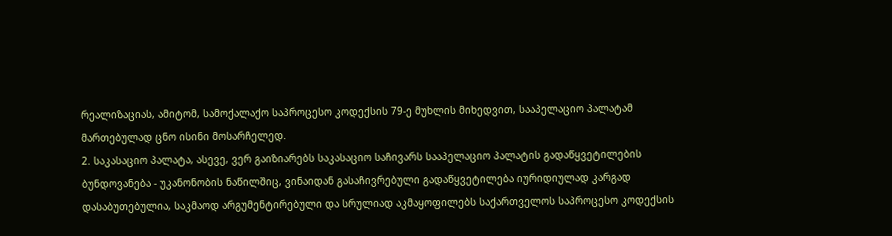რეალიზაციას, ამიტომ, სამოქალაქო საპროცესო კოდექსის 79-ე მუხლის მიხედვით, სააპელაციო პალატამ მართებულად ცნო ისინი მოსარჩელედ.
2. საკასაციო პალატა, ასევე, ვერ გაიზიარებს საკასაციო საჩივარს სააპელაციო პალატის გადაწყვეტილების ბუნდოვანება - უკანონობის ნაწილშიც, ვინაიდან გასაჩივრებული გადაწყვეტილება იურიდიულად კარგად დასაბუთებულია, საკმაოდ არგუმენტირებული და სრულიად აკმაყოფილებს საქართველოს საპროცესო კოდექსის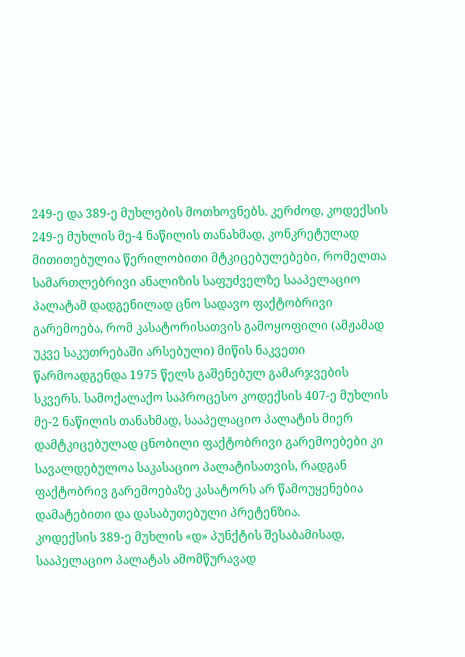249-ე და 389-ე მუხლების მოთხოვნებს. კერძოდ, კოდექსის 249-ე მუხლის მე-4 ნაწილის თანახმად, კონკრეტულად მითითებულია წერილობითი მტკიცებულებები, რომელთა სამართლებრივი ანალიზის საფუძველზე სააპელაციო პალატამ დადგენილად ცნო სადავო ფაქტობრივი გარემოება, რომ კასატორისათვის გამოყოფილი (ამჟამად უკვე საკუთრებაში არსებული) მიწის ნაკვეთი წარმოადგენდა 1975 წელს გაშენებულ გამარჯვების სკვერს. სამოქალაქო საპროცესო კოდექსის 407-ე მუხლის მე-2 ნაწილის თანახმად, სააპელაციო პალატის მიერ დამტკიცებულად ცნობილი ფაქტობრივი გარემოებები კი სავალდებულოა საკასაციო პალატისათვის, რადგან ფაქტობრივ გარემოებაზე კასატორს არ წამოუყენებია დამატებითი და დასაბუთებული პრეტენზია.
კოდექსის 389-ე მუხლის «დ» პუნქტის შესაბამისად, სააპელაციო პალატას ამომწურავად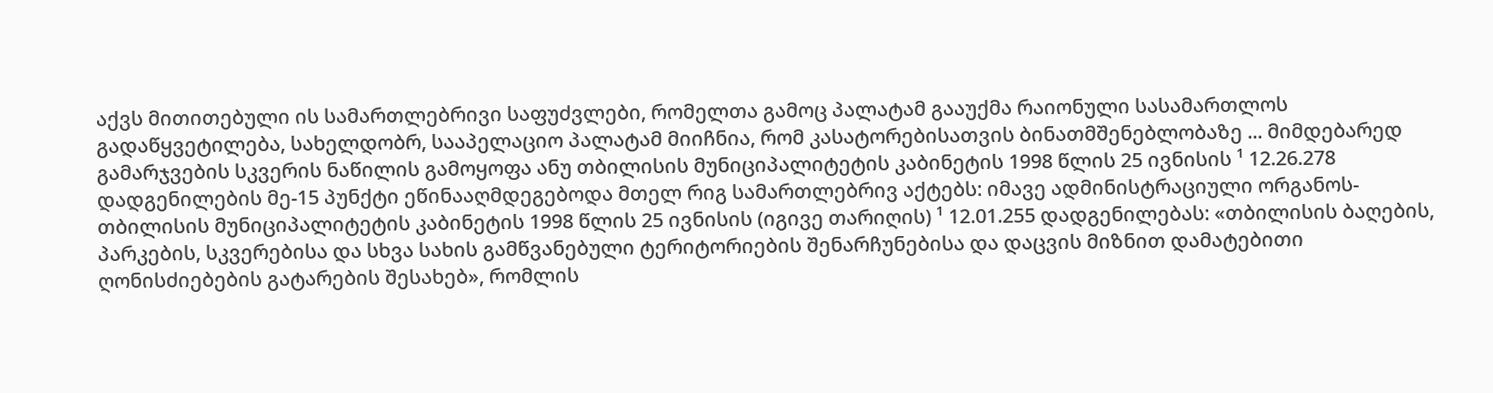აქვს მითითებული ის სამართლებრივი საფუძვლები, რომელთა გამოც პალატამ გააუქმა რაიონული სასამართლოს გადაწყვეტილება, სახელდობრ, სააპელაციო პალატამ მიიჩნია, რომ კასატორებისათვის ბინათმშენებლობაზე ... მიმდებარედ გამარჯვების სკვერის ნაწილის გამოყოფა ანუ თბილისის მუნიციპალიტეტის კაბინეტის 1998 წლის 25 ივნისის ¹ 12.26.278 დადგენილების მე-15 პუნქტი ეწინააღმდეგებოდა მთელ რიგ სამართლებრივ აქტებს: იმავე ადმინისტრაციული ორგანოს-თბილისის მუნიციპალიტეტის კაბინეტის 1998 წლის 25 ივნისის (იგივე თარიღის) ¹ 12.01.255 დადგენილებას: «თბილისის ბაღების, პარკების, სკვერებისა და სხვა სახის გამწვანებული ტერიტორიების შენარჩუნებისა და დაცვის მიზნით დამატებითი ღონისძიებების გატარების შესახებ», რომლის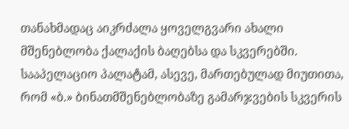თანახმადაც აიკრძალა ყოველგვარი ახალი მშენებლობა ქალაქის ბაღებსა და სკვერებში. სააპელაციო პალატამ, ასევე, მართებულად მიუთითა, რომ «ბ.» ბინათმშენებლობაზე გამარჯვების სკვერის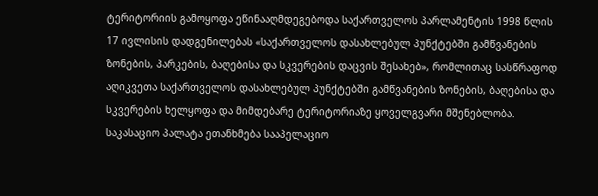ტერიტორიის გამოყოფა ეწინააღმდეგებოდა საქართველოს პარლამენტის 1998 წლის 17 ივლისის დადგენილებას «საქართველოს დასახლებულ პუნქტებში გამწვანების ზონების, პარკების, ბაღებისა და სკვერების დაცვის შესახებ», რომლითაც სასწრაფოდ აღიკვეთა საქართველოს დასახლებულ პუნქტებში გამწვანების ზონების, ბაღებისა და სკვერების ხელყოფა და მიმდებარე ტერიტორიაზე ყოველგვარი მშენებლობა.
საკასაციო პალატა ეთანხმება სააპელაციო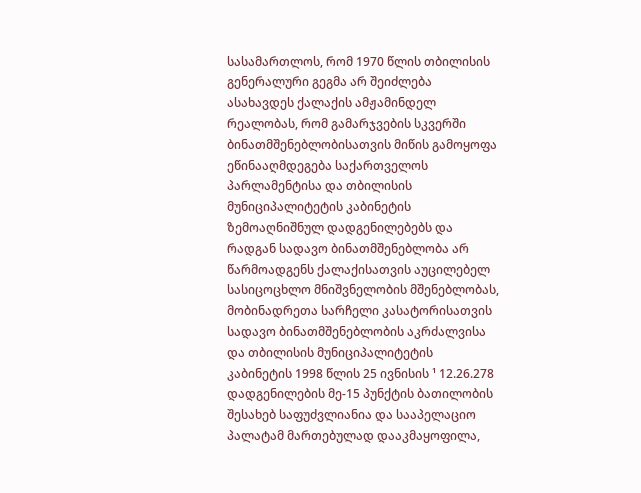სასამართლოს, რომ 1970 წლის თბილისის გენერალური გეგმა არ შეიძლება ასახავდეს ქალაქის ამჟამინდელ რეალობას, რომ გამარჯვების სკვერში ბინათმშენებლობისათვის მიწის გამოყოფა ეწინააღმდეგება საქართველოს პარლამენტისა და თბილისის მუნიციპალიტეტის კაბინეტის ზემოაღნიშნულ დადგენილებებს და რადგან სადავო ბინათმშენებლობა არ წარმოადგენს ქალაქისათვის აუცილებელ სასიცოცხლო მნიშვნელობის მშენებლობას, მობინადრეთა სარჩელი კასატორისათვის სადავო ბინათმშენებლობის აკრძალვისა და თბილისის მუნიციპალიტეტის კაბინეტის 1998 წლის 25 ივნისის ¹ 12.26.278 დადგენილების მე-15 პუნქტის ბათილობის შესახებ საფუძვლიანია და სააპელაციო პალატამ მართებულად დააკმაყოფილა,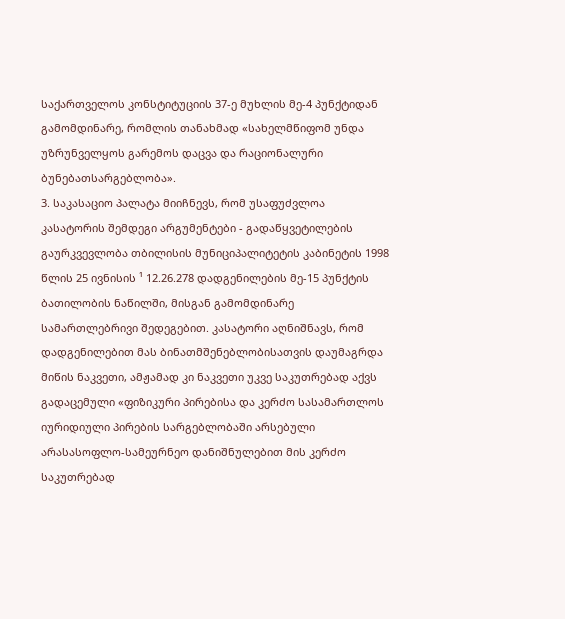საქართველოს კონსტიტუციის 37-ე მუხლის მე-4 პუნქტიდან გამომდინარე, რომლის თანახმად «სახელმწიფომ უნდა უზრუნველყოს გარემოს დაცვა და რაციონალური ბუნებათსარგებლობა».
3. საკასაციო პალატა მიიჩნევს, რომ უსაფუძვლოა კასატორის შემდეგი არგუმენტები - გადაწყვეტილების გაურკვევლობა თბილისის მუნიციპალიტეტის კაბინეტის 1998 წლის 25 ივნისის ¹ 12.26.278 დადგენილების მე-15 პუნქტის ბათილობის ნაწილში, მისგან გამომდინარე სამართლებრივი შედეგებით. კასატორი აღნიშნავს, რომ დადგენილებით მას ბინათმშენებლობისათვის დაუმაგრდა მიწის ნაკვეთი, ამჟამად კი ნაკვეთი უკვე საკუთრებად აქვს გადაცემული «ფიზიკური პირებისა და კერძო სასამართლოს იურიდიული პირების სარგებლობაში არსებული არასასოფლო-სამეურნეო დანიშნულებით მის კერძო საკუთრებად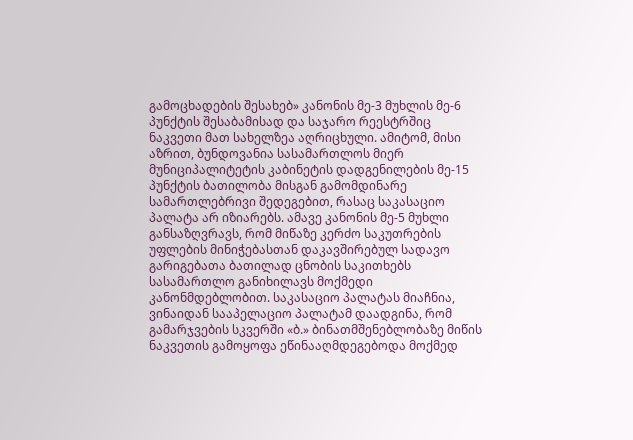გამოცხადების შესახებ» კანონის მე-3 მუხლის მე-6 პუნქტის შესაბამისად და საჯარო რეესტრშიც ნაკვეთი მათ სახელზეა აღრიცხული. ამიტომ, მისი აზრით, ბუნდოვანია სასამართლოს მიერ მუნიციპალიტეტის კაბინეტის დადგენილების მე-15 პუნქტის ბათილობა მისგან გამომდინარე სამართლებრივი შედეგებით, რასაც საკასაციო პალატა არ იზიარებს. ამავე კანონის მე-5 მუხლი განსაზღვრავს, რომ მიწაზე კერძო საკუთრების უფლების მინიჭებასთან დაკავშირებულ სადავო გარიგებათა ბათილად ცნობის საკითხებს სასამართლო განიხილავს მოქმედი კანონმდებლობით. საკასაციო პალატას მიაჩნია, ვინაიდან სააპელაციო პალატამ დაადგინა, რომ გამარჯვების სკვერში «ბ.» ბინათმშენებლობაზე მიწის ნაკვეთის გამოყოფა ეწინააღმდეგებოდა მოქმედ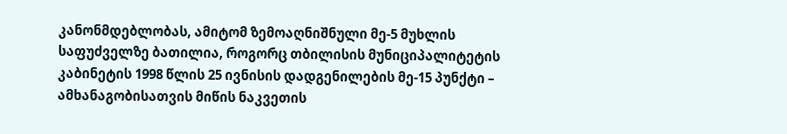კანონმდებლობას, ამიტომ ზემოაღნიშნული მე-5 მუხლის საფუძველზე ბათილია, როგორც თბილისის მუნიციპალიტეტის კაბინეტის 1998 წლის 25 ივნისის დადგენილების მე-15 პუნქტი – ამხანაგობისათვის მიწის ნაკვეთის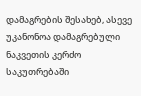დამაგრების შესახებ, ასევე უკანონოა დამაგრებული ნაკვეთის კერძო საკუთრებაში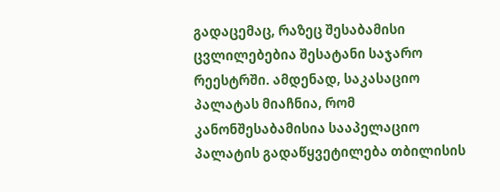გადაცემაც, რაზეც შესაბამისი ცვლილებებია შესატანი საჯარო რეესტრში. ამდენად, საკასაციო პალატას მიაჩნია, რომ კანონშესაბამისია სააპელაციო პალატის გადაწყვეტილება თბილისის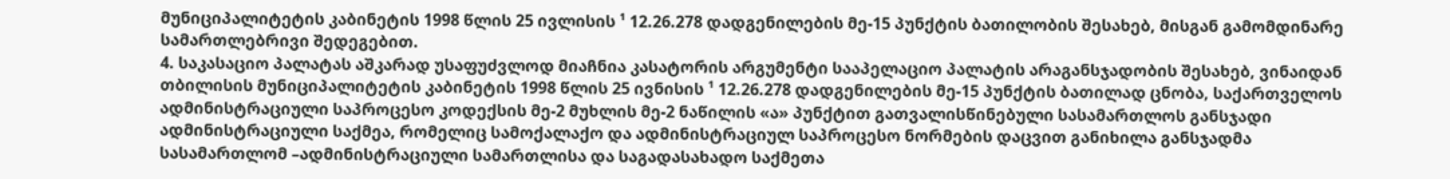მუნიციპალიტეტის კაბინეტის 1998 წლის 25 ივლისის ¹ 12.26.278 დადგენილების მე-15 პუნქტის ბათილობის შესახებ, მისგან გამომდინარე სამართლებრივი შედეგებით.
4. საკასაციო პალატას აშკარად უსაფუძვლოდ მიაჩნია კასატორის არგუმენტი სააპელაციო პალატის არაგანსჯადობის შესახებ, ვინაიდან თბილისის მუნიციპალიტეტის კაბინეტის 1998 წლის 25 ივნისის ¹ 12.26.278 დადგენილების მე-15 პუნქტის ბათილად ცნობა, საქართველოს ადმინისტრაციული საპროცესო კოდექსის მე-2 მუხლის მე-2 ნაწილის «ა» პუნქტით გათვალისწინებული სასამართლოს განსჯადი ადმინისტრაციული საქმეა, რომელიც სამოქალაქო და ადმინისტრაციულ საპროცესო ნორმების დაცვით განიხილა განსჯადმა სასამართლომ –ადმინისტრაციული სამართლისა და საგადასახადო საქმეთა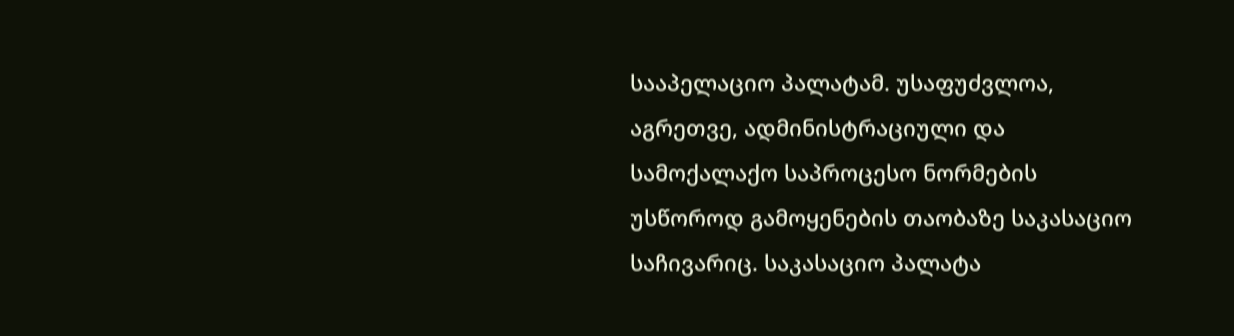სააპელაციო პალატამ. უსაფუძვლოა, აგრეთვე, ადმინისტრაციული და სამოქალაქო საპროცესო ნორმების უსწოროდ გამოყენების თაობაზე საკასაციო საჩივარიც. საკასაციო პალატა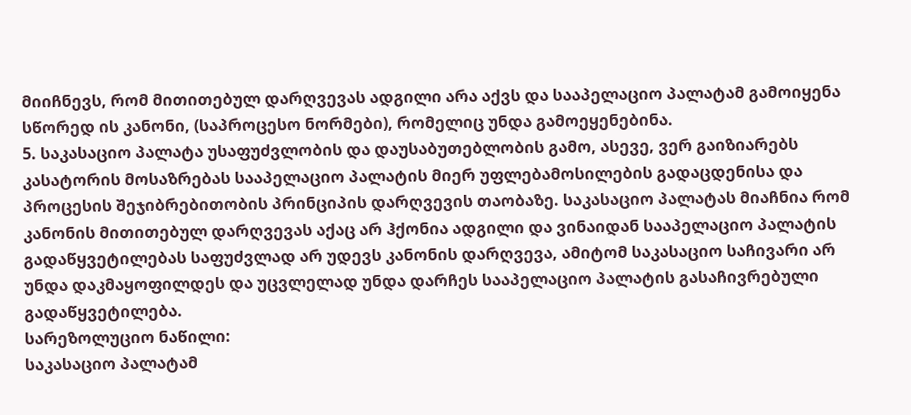მიიჩნევს, რომ მითითებულ დარღვევას ადგილი არა აქვს და სააპელაციო პალატამ გამოიყენა სწორედ ის კანონი, (საპროცესო ნორმები), რომელიც უნდა გამოეყენებინა.
5. საკასაციო პალატა უსაფუძვლობის და დაუსაბუთებლობის გამო, ასევე, ვერ გაიზიარებს კასატორის მოსაზრებას სააპელაციო პალატის მიერ უფლებამოსილების გადაცდენისა და პროცესის შეჯიბრებითობის პრინციპის დარღვევის თაობაზე. საკასაციო პალატას მიაჩნია რომ კანონის მითითებულ დარღვევას აქაც არ ჰქონია ადგილი და ვინაიდან სააპელაციო პალატის გადაწყვეტილებას საფუძვლად არ უდევს კანონის დარღვევა, ამიტომ საკასაციო საჩივარი არ უნდა დაკმაყოფილდეს და უცვლელად უნდა დარჩეს სააპელაციო პალატის გასაჩივრებული გადაწყვეტილება.
სარეზოლუციო ნაწილი:
საკასაციო პალატამ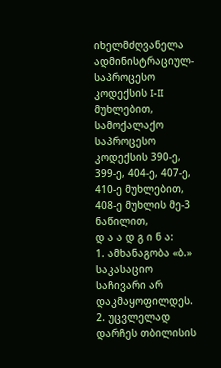იხელმძღვანელა ადმინისტრაციულ-საპროცესო კოდექსის I-II მუხლებით, სამოქალაქო საპროცესო კოდექსის 390-ე, 399-ე, 404-ე, 407-ე, 410-ე მუხლებით, 408-ე მუხლის მე-3 ნაწილით,
დ ა ა დ გ ი ნ ა:
1. ამხანაგობა «ბ.» საკასაციო საჩივარი არ დაკმაყოფილდეს.
2. უცვლელად დარჩეს თბილისის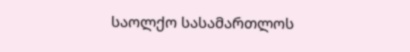საოლქო სასამართლოს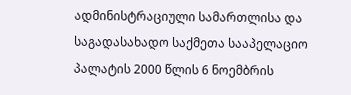ადმინისტრაციული სამართლისა და საგადასახადო საქმეთა სააპელაციო პალატის 2000 წლის 6 ნოემბრის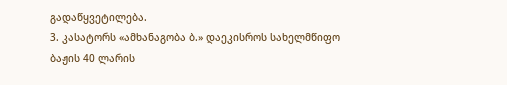გადაწყვეტილება.
3. კასატორს «ამხანაგობა ბ.» დაეკისროს სახელმწიფო ბაჟის 40 ლარის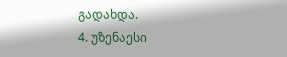გადახდა.
4. უზენაესი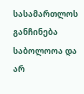სასამართლოს განჩინება საბოლოოა და არ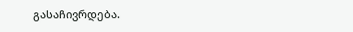გასაჩივრდება.